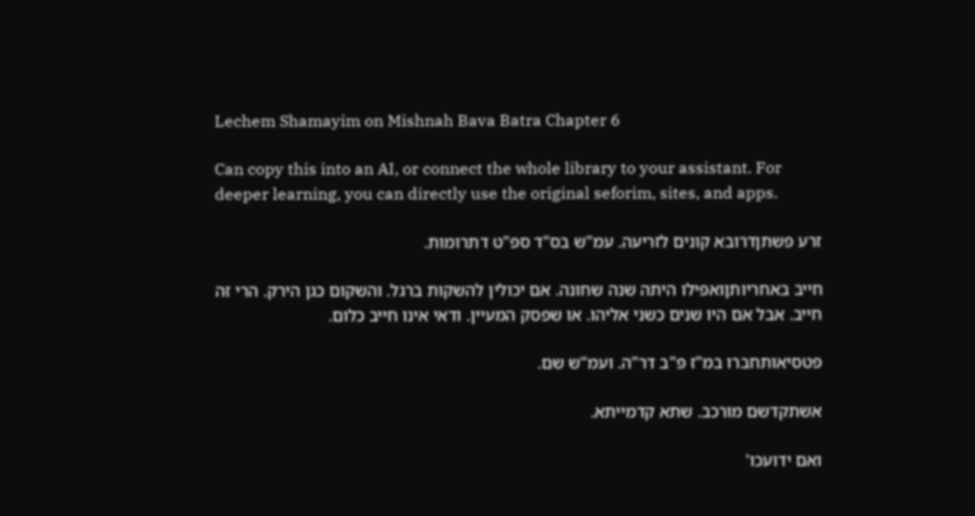Lechem Shamayim on Mishnah Bava Batra Chapter 6

Can copy this into an AI, or connect the whole library to your assistant. For deeper learning, you can directly use the original seforim, sites, and apps.

זרע פשתןדרובא קונים לזריעה. עמ"ש בס"ד ספ"ט דתרומות.

חייב באחריותןואפילו היתה שנה שחונה. אם יכולין להשקות ברגל. והשקום כגן הירק. הרי זה חייב. אבל אם היו שנים כשני אליהו. או שפסק המעיין. ודאי אינו חייב כלום.

פטסיאותחברו במ"ז פ"ב דר"ה. ועמ"ש שם.

אשתקדשם מורכב. שתא קדמייתא.

ואם ידועכו'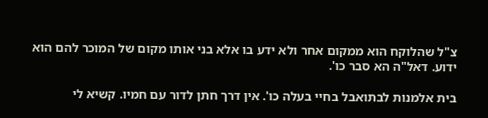צ"ל שהלוקח הוא ממקום אחר ולא ידע בו אלא בני אותו מקום של המוכר להם הוא ידוע. דאל"ה הא סבר כו'.

בית אלמנות לבתואבל בחיי בעלה כו'. אין דרך חתן לדור עם חמיו. קשיא לי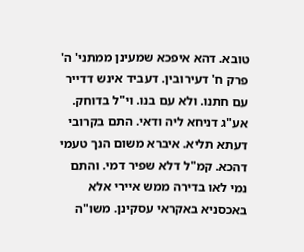טובא. דהא איפכא שמעינן ממתני' ה' פרק ח' דעירובין. דעביד אינש דדייר עם חתנו. ולא עם בנו. וי"ל בדוחק. אע"ג דניחא ליה ודאי. התם בקרובי דעתא תליא. איברא משום הנך טעמי דהכא. קמ"ל דלא שפיר דמי. והתם נמי לאו בדירה ממש איירי אלא באכסניא באקראי עסקינן. משו"ה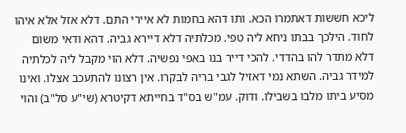ליכא חששות דאתמרו הכא. ותו דהא בחמות לא איירי התם. דלא אזל אלא איהו לחוד. הילכך בבתו ניחא ליה טפי. מכלתיה דלא דיירא גביה. דהא ודאי משום דלא מתדר להו בהדדי. להכי דייר בנו באפי נפשיה. דלא הוי מקבל ליה לכלתיה למידר גביה. השתא נמי דאזיל לגבי בריה לבקרו. אין רצונו להתעכב אצלו. ואינו מסיע ביתו מלבו בשבילו. ודוק. עמ"ש בס"ד בחייתא דקיטרא (שי"ע סל"ב) והוי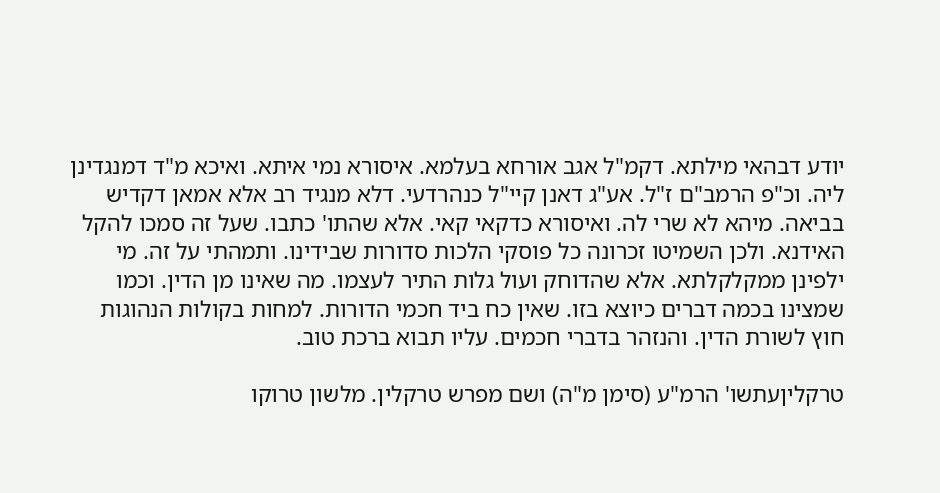יודע דבהאי מילתא. דקמ"ל אגב אורחא בעלמא. איסורא נמי איתא. ואיכא מ"ד דמנגדינן ליה. וכ"פ הרמב"ם ז"ל. אע"ג דאנן קיי"ל כנהרדעי. דלא מנגיד רב אלא אמאן דקדיש בביאה. מיהא לא שרי לה. ואיסורא כדקאי קאי. אלא שהתו' כתבו. שעל זה סמכו להקל האידנא. ולכן השמיטו זכרונה כל פוסקי הלכות סדורות שבידינו. ותמהתי על זה. מי ילפינן ממקלקלתא. אלא שהדוחק ועול גלות התיר לעצמו. מה שאינו מן הדין. וכמו שמצינו בכמה דברים כיוצא בזו. שאין כח ביד חכמי הדורות. למחות בקולות הנהוגות חוץ לשורת הדין. והנזהר בדברי חכמים. עליו תבוא ברכת טוב.

טרקליןעתשו' הרמ"ע (סימן מ"ה) ושם מפרש טרקלין. מלשון טרוקו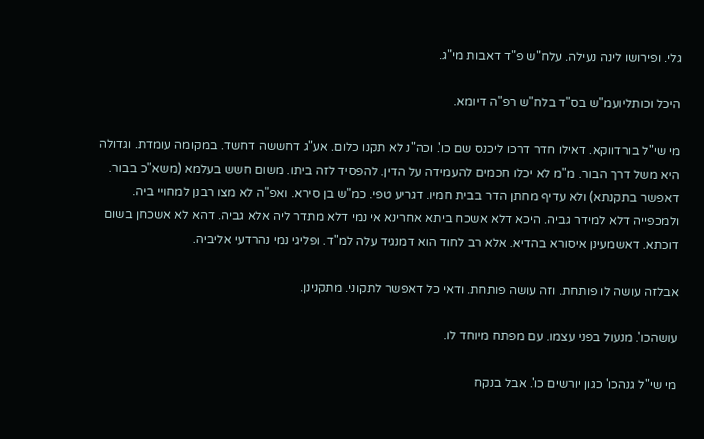גלי. ופירושו לינה נעילה. עלח"ש פ"ד דאבות מי"ג.

היכל וכותליועמ"ש בס"ד בלח"ש רפ"ה דיומא.

מי שי"ל בורדווקא. דאילו חדר דרכו ליכנס שם כו'. וכה"נ לא תקנו כלום. אע"ג דחששה דחשד. במקומה עומדת. וגדולה היא משל דרך הבור. מ"מ לא יכלו חכמים להעמידה על הדין. להפסיד לזה ביתו. משום חשש בעלמא (משא"כ בבור. דאפשר בתקנתא) ולא עדיף מחתן הדר בבית חמיו. דגריע טפי. כמ"ש בן סירא. ואפ"ה לא מצו רבנן למחויי ביה. ולמכפייה דלא למידר גביה. היכא דלא אשכח ביתא אחרינא אי נמי דלא מתדר ליה אלא גביה. דהא לא אשכחן בשום דוכתא. דאשמעינן איסורא בהדיא. אלא רב לחוד הוא דמנגיד עלה למ"ד. ופליגי נמי נהרדעי אליביה.

אבלזה עושה לו פותחת. וזה עושה פותחת. ודאי כל דאפשר לתקוני. מתקנינן.

עושהכו'. מנעול בפני עצמו. עם מפתח מיוחד לו.

מי שי"ל גנהכו' כגון יורשים כו'. אבל בנקח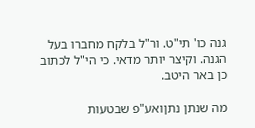גנה כו' תי"ט. ור"ל בלקח מחברו בעל הגנה. וקיצר יותר מדאי. כי הי"ל לכתוב כן באר היטב.

מה שנתן נתןואע"פ שבטעות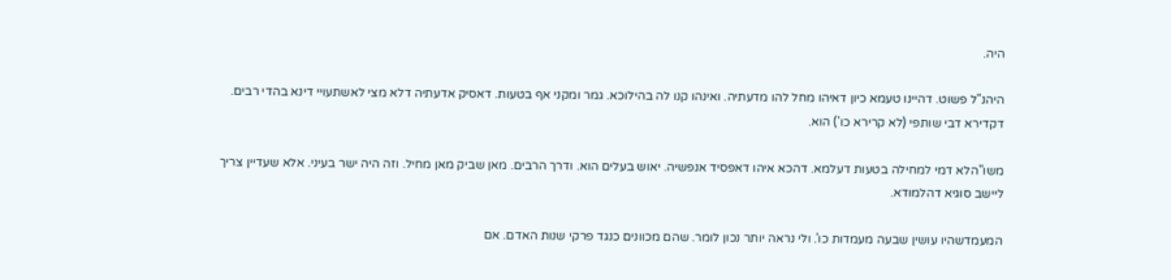היה.

היהנ"ל פשוט. דהיינו טעמא כיון דאיהו מחל להו מדעתיה. ואינהו קנו לה בהילוכא. גמר ומקני אף בטעות. דאסיק אדעתיה דלא מצי לאשתעויי דינא בהדי רבים. דקדירא דבי שותפי (לא קרירא כו') הוא.

משו"הלא דמי למחילה בטעות דעלמא. דהכא איהו דאפסיד אנפשיה. יאוש בעלים הוא. ודרך הרבים. מאן שביק מאן מחיל. וזה היה ישר בעיני. אלא שעדיין צריך ליישב סוגיא דהלמודא.

המעמדשהיו עושין שבעה מעמדות כו'. ולי נראה יותר נכון לומר. שהם מכוונים כנגד פרקי שנות האדם. אם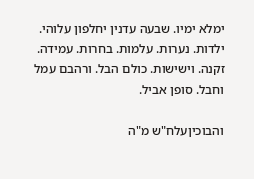ימלא ימיו. שבעה עדנין יחלפון עלוהי. ילדות. נערות. עלמות. בחרות. עמידה. זקנה. וישישות. כולם הבל. ורהבם עמל וחבל. סופן אביל.

והבוכיןעלח"ש מ"ה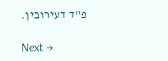פ"ד דעירובין.

Next →